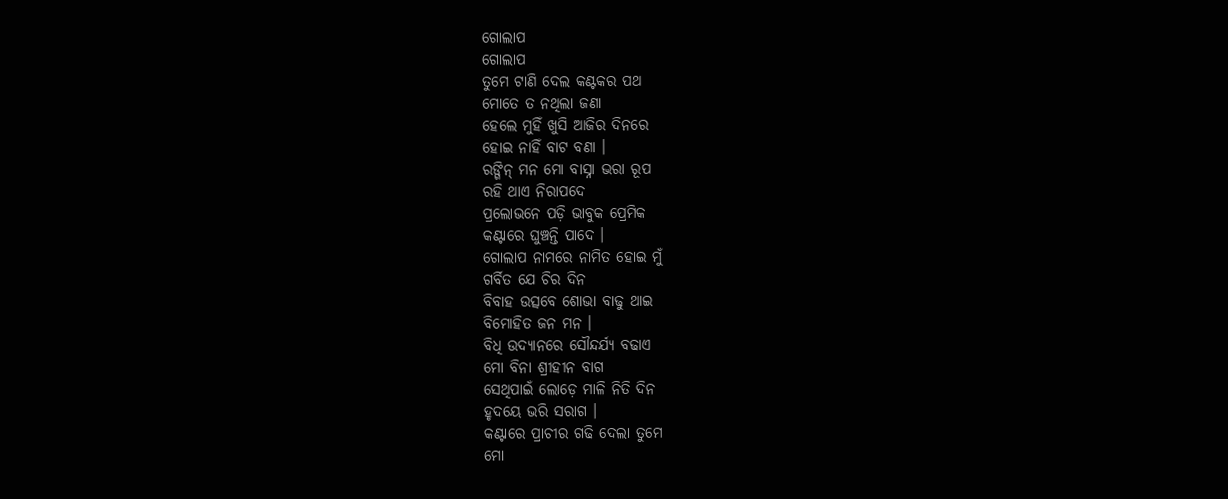ଗୋଲାପ
ଗୋଲାପ
ତୁମେ ଟାଣି ଦେଲ କଣ୍ଟକର ପଥ
ମୋତେ ତ ନଥିଲା ଜଣା
ହେଲେ ମୁହିଁ ଖୁସି ଆଜିର ଦିନରେ
ହୋଇ ନାହିଁ ବାଟ ବଣା ।
ରଙ୍ଗିନ୍ ମନ ମୋ ବାସ୍ନା ଭରା ରୂପ
ରହି ଥାଏ ନିରାପଦେ
ପ୍ରଲୋଭନେ ପଡ଼ି ଭାବୁକ ପ୍ରେମିକ
କଣ୍ଟାରେ ଘୁଞ୍ଚନ୍ତି ପାଦେ ।
ଗୋଲାପ ନାମରେ ନାମିତ ହୋଇ ମୁଁ
ଗର୍ବିତ ଯେ ଚିର ଦିନ
ବିବାହ ଉତ୍ସବେ ଶୋଭା ବାଢୁ ଥାଇ
ବିମୋହିତ ଜନ ମନ ।
ବିଧି ଉଦ୍ୟାନରେ ସୌନ୍ଦର୍ଯ୍ୟ ବଢାଏ
ମୋ ବିନା ଶ୍ରୀହୀନ ବାଗ
ସେଥିପାଇଁ ଲୋଡ଼େ ମାଳି ନିତି ଦିନ
ହୃଦୟେ ଭରି ସରାଗ ।
କଣ୍ଟାରେ ପ୍ରାଚୀର ଗଢି ଦେଲା ତୁମେ
ମୋ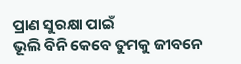ପ୍ରାଣ ସୁରକ୍ଷା ପାଇଁ
ଭୂଲି ବିନି କେବେ ତୁମକୁ ଜୀବନେ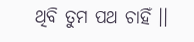ଥିବି ତୁମ ପଥ ଚାହିଁ ।।